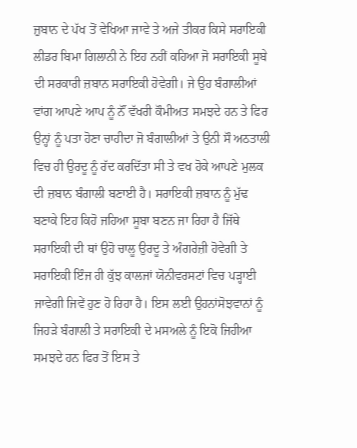ਜ਼ੁਬਾਨ ਦੇ ਪੱਖ ਤੋਂ ਵੇਖਿਆ ਜਾਵੇ ਤੇ ਅਜੇ ਤੀਕਰ ਕਿਸੇ ਸਰਾਇਕੀ ਲੀਡਰ ਬਿਮਾ ਗਿਲਾਨੀ ਨੇ ਇਹ ਨਹੀਂ ਕਹਿਆ ਜੋ ਸਰਾਇਕੀ ਸੂਬੇ ਦੀ ਸਰਕਾਰੀ ਜ਼ਬਾਨ ਸਰਾਇਕੀ ਹੋਵੇਗੀ। ਜੇ ਉਹ ਬੰਗਾਲੀਆਂ ਵਾਂਗ ਆਪਣੇ ਆਪ ਨੂੰ ਨੌਂ ਵੱਖਰੀ ਕੌਮੀਅਤ ਸਮਝਦੇ ਹਨ ਤੇ ਫਿਰ ਉਨ੍ਹਾਂ ਨੂੰ ਪਤਾ ਹੋਣਾ ਚਾਹੀਦਾ ਜੋ ਬੰਗਾਲੀਆਂ ਤੇ ਉਨੀ ਸੌ ਅਠਤਾਲੀ ਵਿਚ ਹੀ ਉਰਦੂ ਨੂੰ ਰੱਦ ਕਰਦਿੱਤਾ ਸੀ ਤੇ ਵਖ ਹੋਕੇ ਆਪਣੇ ਮੁਲਕ ਦੀ ਜ਼ਬਾਨ ਬੰਗਾਲੀ ਬਣਾਈ ਹੈ। ਸਰਾਇਕੀ ਜ਼ਬਾਨ ਨੂੰ ਮੁੱਢ ਬਣਾਕੇ ਇਹ ਕਿਹੋ ਜਹਿਆ ਸੂਬਾ ਬਣਨ ਜਾ ਰਿਹਾ ਹੈ ਜਿੱਥੇ ਸਰਾਇਕੀ ਦੀ ਥਾਂ ਉਹੋ ਚਾਲੂ ਉਰਦੂ ਤੇ ਅੰਗਰੇਜ਼ੀ ਹੋਵੇਗੀ ਤੇ ਸਰਾਇਕੀ ਇੰਜ ਹੀ ਕੁੱਝ ਕਾਲਜਾਂ ਯੋਨੀਵਰਸਟਾਂ ਵਿਚ ਪੜ੍ਹਾਈ ਜਾਵੇਗੀ ਜਿਵੇਂ ਹੁਣ ਹੋ ਰਿਹਾ ਹੈ। ਇਸ ਲਈ ਉਹਨਾਂਸੋਝਵਾਨਾਂ ਨੂੰ ਜਿਹੜੇ ਬੰਗਾਲੀ ਤੇ ਸਰਾਇਕੀ ਦੇ ਮਸਅਲੇ ਨੂੰ ਇਕੋ ਜਿਹੀਆ ਸਮਝਦੇ ਹਨ ਫਿਰ ਤੋਂ ਇਸ ਤੇ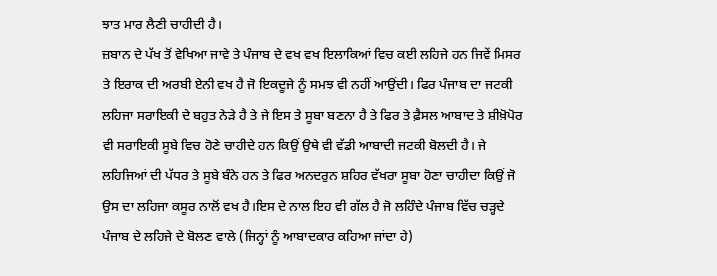ਝਾਤ ਮਾਰ ਲੈਣੀ ਚਾਹੀਦੀ ਹੈ।
ਜ਼ਬਾਨ ਦੇ ਪੱਖ ਤੋਂ ਵੇਖਿਆ ਜਾਵੇ ਤੇ ਪੰਜਾਬ ਦੇ ਵਖ ਵਖ ਇਲਾਕਿਆਂ ਵਿਚ ਕਈ ਲਹਿਜੇ ਹਨ ਜਿਵੇਂ ਮਿਸਰ ਤੇ ਇਰਾਕ ਦੀ ਅਰਬੀ ਏਨੀ ਵਖ ਹੈ ਜੋ ਇਕਦੂਜੇ ਨੂੰ ਸਮਝ ਵੀ ਨਹੀਂ ਆਉਂਦੀ। ਫਿਰ ਪੰਜਾਬ ਦਾ ਜਟਕੀ ਲਹਿਜਾ ਸਰਾਇਕੀ ਦੇ ਬਹੁਤ ਨੇੜੇ ਹੈ ਤੇ ਜੇ ਇਸ ਤੇ ਸੂਬਾ ਬਣਨਾ ਹੈ ਤੇ ਫਿਰ ਤੇ ਫ਼ੈਸਲ ਆਬਾਦ ਤੇ ਸ਼ੀਖ਼ੋਪੋਰ ਵੀ ਸਰਾਇਕੀ ਸੂਬੇ ਵਿਚ ਹੋਣੇ ਚਾਹੀਦੇ ਹਨ ਕਿਉਂ ਉਥੇ ਵੀ ਵੱਡੀ ਆਬਾਦੀ ਜਟਕੀ ਬੋਲਦੀ ਹੈ। ਜੇ ਲਹਿਜਿਆਂ ਦੀ ਪੱਧਰ ਤੇ ਸੂਬੇ ਬੰਨੇ ਹਨ ਤੇ ਫਿਰ ਅਨਦਰੁਨ ਸ਼ਹਿਰ ਵੱਖਰਾ ਸੂਬਾ ਹੋਣਾ ਚਾਹੀਦਾ ਕਿਉਂ ਜੋ ਉਸ ਦਾ ਲਹਿਜਾ ਕਸੂਰ ਨਾਲੋਂ ਵਖ ਹੈ।ਇਸ ਦੇ ਨਾਲ ਇਹ ਵੀ ਗੱਲ ਹੈ ਜੋ ਲਹਿੰਦੇ ਪੰਜਾਬ ਵਿੱਚ ਚੜ੍ਹਦੇ ਪੰਜਾਬ ਦੇ ਲਹਿਜੇ ਦੇ ਬੋਲਣ ਵਾਲੇ (ਜਿਨ੍ਹਾਂ ਨੂੰ ਆਬਾਦਕਾਰ ਕਹਿਆ ਜਾਂਦਾ ਹੇ)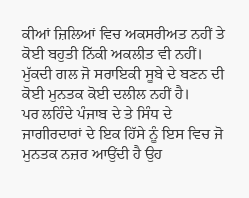ਕੀਆਂ ਜ਼ਿਲਿਆਂ ਵਿਚ ਅਕਸਰੀਅਤ ਨਹੀਂ ਤੇ ਕੋਈ ਬਹੁਤੀ ਨਿੱਕੀ ਅਕਲੀਤ ਵੀ ਨਹੀਂ। ਮੁੱਕਦੀ ਗਲ ਜੋ ਸਰਾਇਕੀ ਸੂਬੇ ਦੇ ਬਣਨ ਦੀ ਕੋਈ ਮੁਨਤਕ ਕੋਈ ਦਲੀਲ ਨਹੀਂ ਹੈ।
ਪਰ ਲਹਿੰਦੇ ਪੰਜਾਬ ਦੇ ਤੇ ਸਿੰਧ ਦੇ ਜਾਗੀਰਦਾਰਾਂ ਦੇ ਇਕ ਹਿੱਸੇ ਨੂੰ ਇਸ ਵਿਚ ਜੋ ਮੁਨਤਕ ਨਜ਼ਰ ਆਉਂਦੀ ਹੈ ਉਹ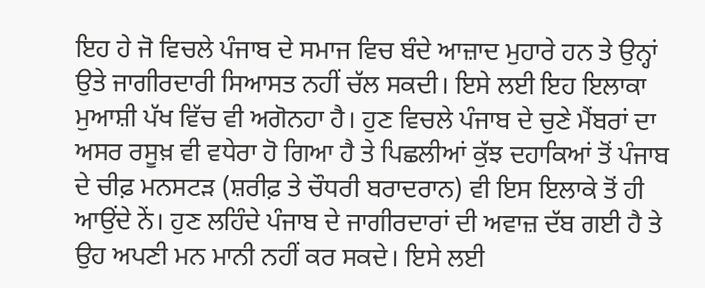ਇਹ ਹੇ ਜੋ ਵਿਚਲੇ ਪੰਜਾਬ ਦੇ ਸਮਾਜ ਵਿਚ ਬੰਦੇ ਆਜ਼ਾਦ ਮੁਹਾਰੇ ਹਨ ਤੇ ਉਨ੍ਹਾਂ ਉਤੇ ਜਾਗੀਰਦਾਰੀ ਸਿਆਸਤ ਨਹੀਂ ਚੱਲ ਸਕਦੀ। ਇਸੇ ਲਈ ਇਹ ਇਲਾਕਾ ਮੁਆਸ਼ੀ ਪੱਖ ਵਿੱਚ ਵੀ ਅਗੋਨਹਾ ਹੈ। ਹੁਣ ਵਿਚਲੇ ਪੰਜਾਬ ਦੇ ਚੁਣੇ ਮੈਂਬਰਾਂ ਦਾ ਅਸਰ ਰਸੂਖ਼ ਵੀ ਵਧੇਰਾ ਹੋ ਗਿਆ ਹੈ ਤੇ ਪਿਛਲੀਆਂ ਕੁੱਝ ਦਹਾਕਿਆਂ ਤੋਂ ਪੰਜਾਬ ਦੇ ਚੀਫ਼ ਮਨਸਟੜ (ਸ਼ਰੀਫ਼ ਤੇ ਚੌਧਰੀ ਬਰਾਦਰਾਨ) ਵੀ ਇਸ ਇਲਾਕੇ ਤੋਂ ਹੀ ਆਉਂਦੇ ਨੇਂ। ਹੁਣ ਲਹਿੰਦੇ ਪੰਜਾਬ ਦੇ ਜਾਗੀਰਦਾਰਾਂ ਦੀ ਅਵਾਜ਼ ਦੱਬ ਗਈ ਹੈ ਤੇ ਉਹ ਅਪਣੀ ਮਨ ਮਾਨੀ ਨਹੀਂ ਕਰ ਸਕਦੇ। ਇਸੇ ਲਈ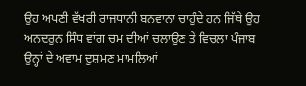ਉਹ ਅਪਣੀ ਵੱਖਰੀ ਰਾਜਧਾਨੀ ਬਨਵਾਨਾ ਚਾਹੁੰਦੇ ਹਨ ਜਿੱਥੇ ਉਹ ਅਨਦਰੁਨ ਸਿੰਧ ਵਾਂਗ ਚਮ ਦੀਆਂ ਚਲਾਉਣ ਤੇ ਵਿਚਲਾ ਪੰਜਾਬ ਉਨ੍ਹਾਂ ਦੇ ਅਵਾਮ ਦੁਸ਼ਮਣ ਮਾਮਲਿਆਂ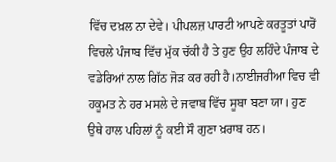ਵਿੱਚ ਦਖ਼ਲ ਨਾ ਦੇਵੇ। ਪੀਪਲਜ਼ ਪਾਰਟੀ ਆਪਣੇ ਕਰਤੂਤਾਂ ਪਾਰੋਂ ਵਿਚਲੇ ਪੰਜਾਬ ਵਿੱਚ ਮੁੱਕ ਚੱਕੀ ਹੈ ਤੇ ਹੁਣ ਉਹ ਲਹਿੰਦੇ ਪੰਜਾਬ ਦੇ ਵਡੇਰਿਆਂ ਨਾਲ ਗਿੱਠ ਜੋੜ ਕਰ ਰਹੀ ਹੈ।ਨਾਈਜਰੀਆ ਵਿਚ ਵੀ ਹਕੂਮਤ ਨੇ ਹਰ ਮਸਲੇ ਦੇ ਜਵਾਬ ਵਿੱਚ ਸੂਬਾ ਬਣਾ ਯਾ। ਹੁਣ ਉਥੇ ਹਾਲ ਪਹਿਲਾਂ ਨੂੰ ਕਈ ਸੌ ਗੁਣਾ ਖ਼ਰਾਬ ਹਨ।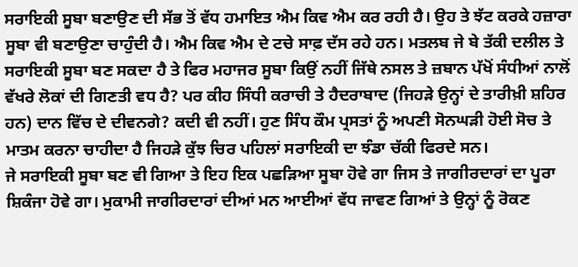ਸਰਾਇਕੀ ਸੂਬਾ ਬਣਾਉਣ ਦੀ ਸੱਭ ਤੋਂ ਵੱਧ ਹਮਾਇਤ ਐਮ ਕਿਵ ਐਮ ਕਰ ਰਹੀ ਹੈ। ਉਹ ਤੇ ਝੱਟ ਕਰਕੇ ਹਜ਼ਾਰਾ ਸੂਬਾ ਵੀ ਬਣਾਉਣਾ ਚਾਹੁੰਦੀ ਹੈ। ਐਮ ਕਿਵ ਐਮ ਦੇ ਟਚੇ ਸਾਫ਼ ਦੱਸ ਰਹੇ ਹਨ। ਮਤਲਬ ਜੇ ਬੇ ਤੱਕੀ ਦਲੀਲ ਤੇ ਸਰਾਇਕੀ ਸੂਬਾ ਬਣ ਸਕਦਾ ਹੈ ਤੇ ਫਿਰ ਮਹਾਜਰ ਸੂਬਾ ਕਿਉਂ ਨਹੀਂ ਜਿੱਥੇ ਨਸਲ ਤੇ ਜ਼ਬਾਨ ਪੱਖੋਂ ਸੰਧੀਆਂ ਨਾਲੋਂ ਵੱਖਰੇ ਲੋਕਾਂ ਦੀ ਗਿਣਤੀ ਵਧ ਹੈ? ਪਰ ਕੀਹ ਸਿੰਧੀ ਕਰਾਚੀ ਤੇ ਹੈਦਰਾਬਾਦ (ਜਿਹੜੇ ਉਨ੍ਹਾਂ ਦੇ ਤਾਰੀਖ਼ੀ ਸ਼ਹਿਰ ਹਨ) ਦਾਨ ਵਿੱਚ ਦੇ ਦੀਵਨਗੇ? ਕਦੀ ਵੀ ਨਹੀਂ। ਹੁਣ ਸਿੰਧ ਕੌਮ ਪ੍ਰਸਤਾਂ ਨੂੰ ਅਪਣੀ ਸੋਨਘੜੀ ਹੋਈ ਸੋਚ ਤੇ ਮਾਤਮ ਕਰਨਾ ਚਾਹੀਦਾ ਹੈ ਜਿਹੜੇ ਕੁੱਝ ਚਿਰ ਪਹਿਲਾਂ ਸਰਾਇਕੀ ਦਾ ਝੰਡਾ ਚੱਕੀ ਫਿਰਦੇ ਸਨ।
ਜੇ ਸਰਾਇਕੀ ਸੂਬਾ ਬਣ ਵੀ ਗਿਆ ਤੇ ਇਹ ਇਕ ਪਛੜਿਆ ਸੂਬਾ ਹੋਵੇ ਗਾ ਜਿਸ ਤੇ ਜਾਗੀਰਦਾਰਾਂ ਦਾ ਪੂਰਾ ਸ਼ਿਕੰਜਾ ਹੋਵੇ ਗਾ। ਮੁਕਾਮੀ ਜਾਗੀਰਦਾਰਾਂ ਦੀਆਂ ਮਨ ਆਈਆਂ ਵੱਧ ਜਾਵਣ ਗਿਆਂ ਤੇ ਉਨ੍ਹਾਂ ਨੂੰ ਰੋਕਣ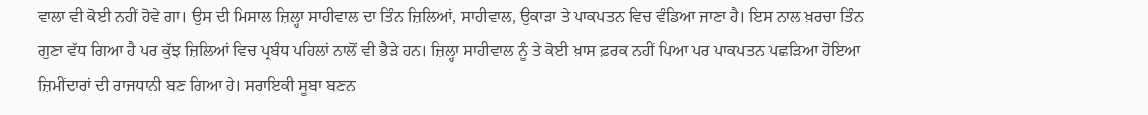ਵਾਲਾ ਵੀ ਕੋਈ ਨਹੀਂ ਹੋਵੇ ਗਾ। ਉਸ ਦੀ ਮਿਸਾਲ ਜ਼ਿਲ੍ਹਾ ਸਾਹੀਵਾਲ ਦਾ ਤਿੰਨ ਜ਼ਿਲਿਆਂ, ਸਾਹੀਵਾਲ, ਉਕਾੜਾ ਤੇ ਪਾਕਪਤਨ ਵਿਚ ਵੰਡਿਆ ਜਾਣਾ ਹੈ। ਇਸ ਨਾਲ ਖ਼ਰਚਾ ਤਿੰਨ ਗੁਣਾ ਵੱਧ ਗਿਆ ਹੈ ਪਰ ਕੁੱਝ ਜ਼ਿਲਿਆਂ ਵਿਚ ਪ੍ਰਬੰਧ ਪਹਿਲਾਂ ਨਾਲੋਂ ਵੀ ਭੈੜੇ ਹਨ। ਜ਼ਿਲ੍ਹਾ ਸਾਹੀਵਾਲ ਨੂੰ ਤੇ ਕੋਈ ਖ਼ਾਸ ਫ਼ਰਕ ਨਹੀਂ ਪਿਆ ਪਰ ਪਾਕਪਤਨ ਪਛੜਿਆ ਹੋਇਆ ਜ਼ਿਮੀਂਦਾਰਾਂ ਦੀ ਰਾਜਧਾਨੀ ਬਣ ਗਿਆ ਹੇ। ਸਰਾਇਕੀ ਸੂਬਾ ਬਣਨ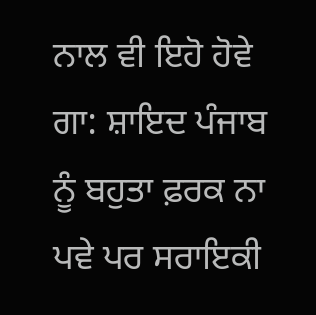ਨਾਲ ਵੀ ਇਹੋ ਹੋਵੇ ਗਾ: ਸ਼ਾਇਦ ਪੰਜਾਬ ਨੂੰ ਬਹੁਤਾ ਫ਼ਰਕ ਨਾ ਪਵੇ ਪਰ ਸਰਾਇਕੀ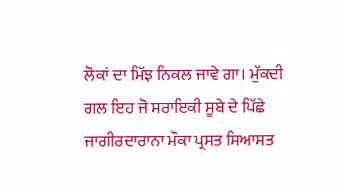ਲੋਕਾਂ ਦਾ ਮਿੱਝ ਨਿਕਲ ਜਾਵੇ ਗਾ। ਮੁੱਕਦੀ ਗਲ ਇਹ ਜੋ ਸਰਾਇਕੀ ਸੂਬੇ ਦੇ ਪਿੱਛੇ ਜਾਗੀਰਦਾਰਾਨਾ ਮੌਕਾ ਪ੍ਰਸਤ ਸਿਆਸਤ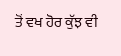ਤੋਂ ਵਖ ਹੋਰ ਕੁੱਝ ਵੀ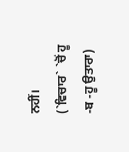ਨਹੀਂ।
(`ਵਿਚਾਰ` `ਚੋਂ ਹੂ -ਬ -ਹੂ ਉਤਾਰਾ)